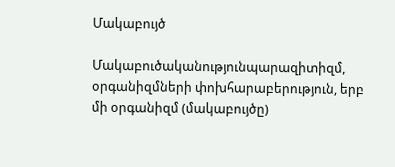Մակաբույծ

Մակաբուծականությունպարազիտիզմ, օրգանիզմների փոխհարաբերություն, երբ մի օրգանիզմ (մակաբույծը)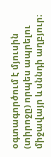օգտագործում է մյուսին (տիրոջը) որպես ապրելու միջավայր և սննդի աղբյուր։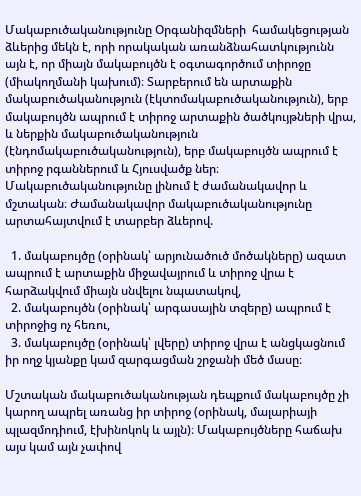Մակաբուծականությունը Օրգանիզմների  համակեցության ձևերից մեկն է, որի որակական առանձնահատկությունն այն է, որ միայն մակաբույծն է օգտագործում տիրոջը (միակողմանի կախում)։ Տարբերում են արտաքին մակաբուծականություն (էկտոմակաբուծականություն), երբ մակաբույծն ապրում է տիրոջ արտաքին ծածկույթների վրա, և ներքին մակաբուծականություն (էնդոմակաբուծականություն), երբ մակաբույծն ապրում է տիրոջ րգաններում և Հյուսվածք ներ։ Մակաբուծականությունը լինում է ժամանակավոր և մշտական։ Ժամանակավոր մակաբուծականությունը արտահայտվում է տարբեր ձևերով.

  1. մակաբույծը (օրինակ՝ արյունածուծ մոծակները) ազատ ապրում է արտաքին միջավայրում և տիրոջ վրա է հարձակվում միայն սնվելու նպատակով,
  2. մակաբույծն (օրինակ՝ արգասային տզերը) ապրում է տիրոջից ոչ հեռու,
  3. մակաբույծը (օրինակ՝ լվերը) տիրոջ վրա է անցկացնում իր ողջ կյանքը կամ զարգացման շրջանի մեծ մասը։

Մշտական մակաբուծականության դեպքում մակաբույծը չի կարող ապրել առանց իր տիրոջ (օրինակ, մալարիայի պլազմոդիում, էխինոկոկ և այլն)։ Մակաբույծները հաճախ այս կամ այն չափով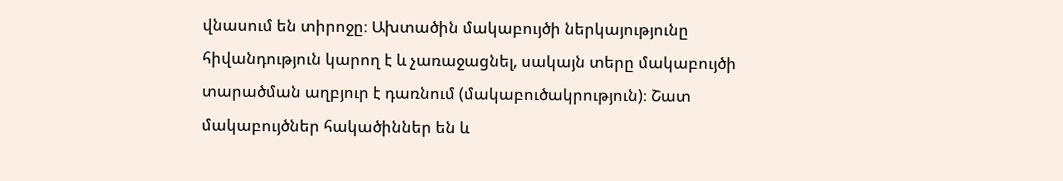վնասում են տիրոջը։ Ախտածին մակաբույծի ներկայությունը հիվանդություն կարող է և չառաջացնել, սակայն տերը մակաբույծի տարածման աղբյուր է դառնում (մակաբուծակրություն)։ Շատ մակաբույծներ հակածիններ են և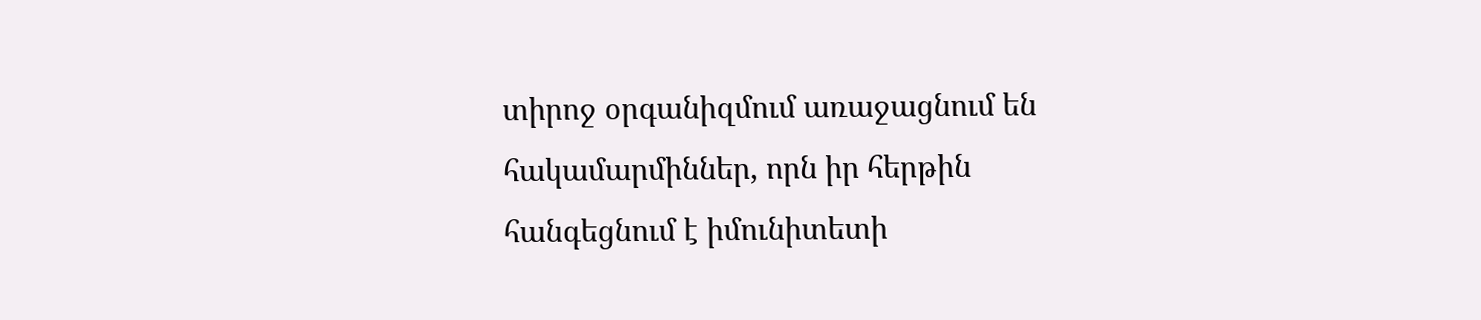տիրոջ օրգանիզմում առաջացնում են հակամարմիններ, որն իր հերթին հանգեցնում է իմունիտետի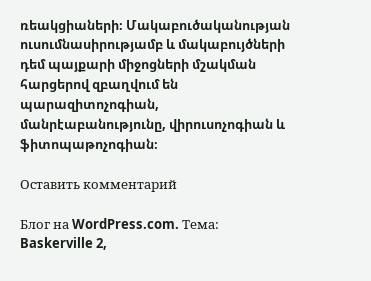ռեակցիաների։ Մակաբուծականության ուսումնասիրությամբ և մակաբույծների դեմ պայքարի միջոցների մշակման հարցերով զբաղվում են պարազիտոչոգիան, մանրէաբանությունը, վիրուսոչոգիան և ֆիտոպաթոչոգիան։

Оставить комментарий

Блог на WordPress.com. Тема: Baskerville 2,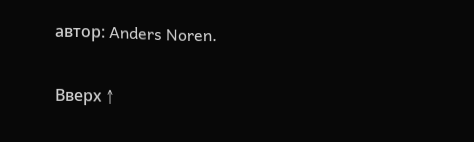автор: Anders Noren.

Вверх ↑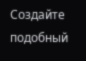Создайте подобный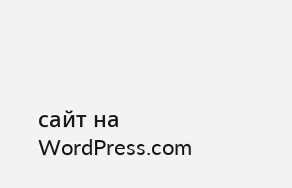сайт на WordPress.com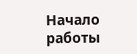Начало работы